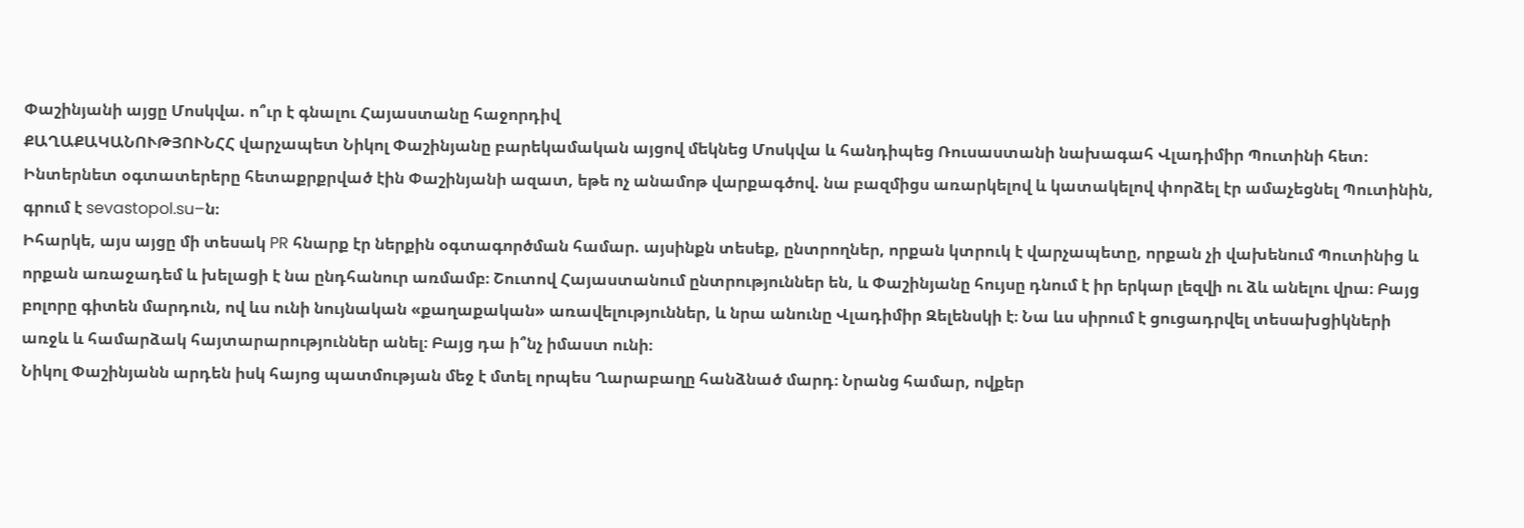Փաշինյանի այցը Մոսկվա. ո՞ւր է գնալու Հայաստանը հաջորդիվ
ՔԱՂԱՔԱԿԱՆՈՒԹՅՈՒՆՀՀ վարչապետ Նիկոլ Փաշինյանը բարեկամական այցով մեկնեց Մոսկվա և հանդիպեց Ռուսաստանի նախագահ Վլադիմիր Պուտինի հետ։ Ինտերնետ օգտատերերը հետաքրքրված էին Փաշինյանի ազատ, եթե ոչ անամոթ վարքագծով. նա բազմիցս առարկելով և կատակելով փորձել էր ամաչեցնել Պուտինին, գրում է sevastopol.su–ն։
Իհարկե, այս այցը մի տեսակ PR հնարք էր ներքին օգտագործման համար. այսինքն տեսեք, ընտրողներ, որքան կտրուկ է վարչապետը, որքան չի վախենում Պուտինից և որքան առաջադեմ և խելացի է նա ընդհանուր առմամբ։ Շուտով Հայաստանում ընտրություններ են, և Փաշինյանը հույսը դնում է իր երկար լեզվի ու ձև անելու վրա։ Բայց
բոլորը գիտեն մարդուն, ով ևս ունի նույնական «քաղաքական» առավելություններ, և նրա անունը Վլադիմիր Զելենսկի է։ Նա ևս սիրում է ցուցադրվել տեսախցիկների առջև և համարձակ հայտարարություններ անել։ Բայց դա ի՞նչ իմաստ ունի։
Նիկոլ Փաշինյանն արդեն իսկ հայոց պատմության մեջ է մտել որպես Ղարաբաղը հանձնած մարդ։ Նրանց համար, ովքեր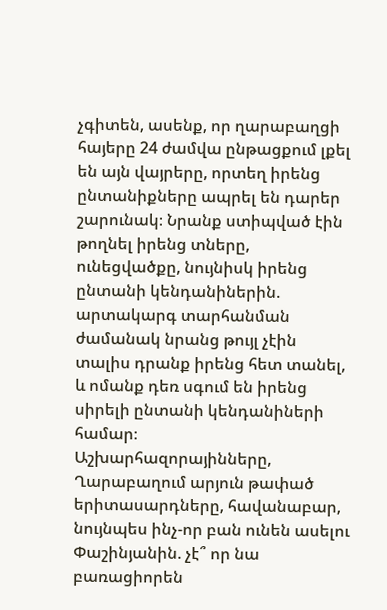չգիտեն, ասենք, որ ղարաբաղցի հայերը 24 ժամվա ընթացքում լքել են այն վայրերը, որտեղ իրենց ընտանիքները ապրել են դարեր շարունակ։ Նրանք ստիպված էին թողնել իրենց տները, ունեցվածքը, նույնիսկ իրենց ընտանի կենդանիներին. արտակարգ տարհանման ժամանակ նրանց թույլ չէին տալիս դրանք իրենց հետ տանել, և ոմանք դեռ սգում են իրենց սիրելի ընտանի կենդանիների համար։
Աշխարհազորայինները, Ղարաբաղում արյուն թափած երիտասարդները, հավանաբար, նույնպես ինչ-որ բան ունեն ասելու Փաշինյանին. չէ՞ որ նա բառացիորեն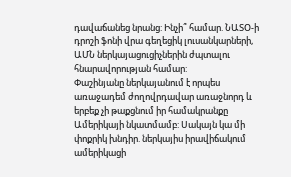դավաճանեց նրանց: Ինչի՞ համար. ՆԱՏՕ-ի դրոշի ֆոնի վրա գեղեցիկ լուսանկարների, ԱՄՆ ներկայացուցիչներին ժպտալու հնարավորության համար:
Փաշինյանը ներկայանում է որպես առաջադեմ ժողովրդավար առաջնորդ և երբեք չի թաքցնում իր համակրանքը Ամերիկայի նկատմամբ: Սակայն կա մի փոքրիկ խնդիր. ներկայիս իրավիճակում ամերիկացի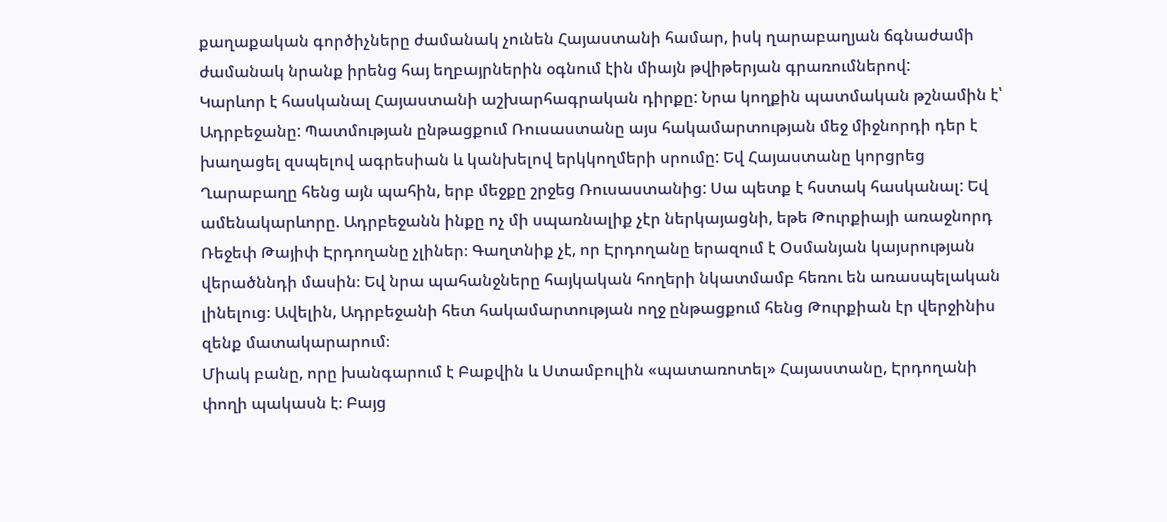քաղաքական գործիչները ժամանակ չունեն Հայաստանի համար, իսկ ղարաբաղյան ճգնաժամի ժամանակ նրանք իրենց հայ եղբայրներին օգնում էին միայն թվիթերյան գրառումներով:
Կարևոր է հասկանալ Հայաստանի աշխարհագրական դիրքը: Նրա կողքին պատմական թշնամին է՝ Ադրբեջանը: Պատմության ընթացքում Ռուսաստանը այս հակամարտության մեջ միջնորդի դեր է խաղացել զսպելով ագրեսիան և կանխելով երկկողմերի սրումը: Եվ Հայաստանը կորցրեց Ղարաբաղը հենց այն պահին, երբ մեջքը շրջեց Ռուսաստանից: Սա պետք է հստակ հասկանալ: Եվ ամենակարևորը. Ադրբեջանն ինքը ոչ մի սպառնալիք չէր ներկայացնի, եթե Թուրքիայի առաջնորդ Ռեջեփ Թայիփ Էրդողանը չլիներ։ Գաղտնիք չէ, որ Էրդողանը երազում է Օսմանյան կայսրության վերածննդի մասին։ Եվ նրա պահանջները հայկական հողերի նկատմամբ հեռու են առասպելական լինելուց։ Ավելին, Ադրբեջանի հետ հակամարտության ողջ ընթացքում հենց Թուրքիան էր վերջինիս զենք մատակարարում։
Միակ բանը, որը խանգարում է Բաքվին և Ստամբուլին «պատառոտել» Հայաստանը, Էրդողանի փողի պակասն է։ Բայց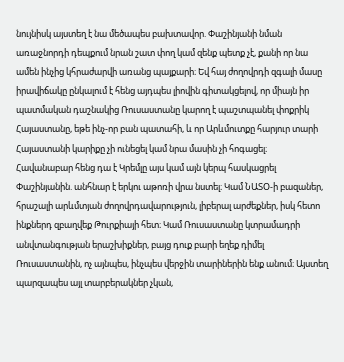նույնիսկ այստեղ է նա մեծապես բախտավոր. Փաշինյանի նման առաջնորդի դեպքում նրան շատ փող կամ զենք պետք չէ, քանի որ նա ամեն ինչից կհրաժարվի առանց պայքարի։ Եվ հայ ժողովրդի զգալի մասը իրավիճակը ընկալում է հենց այդպես լիովին գիտակցելով, որ միայն իր պատմական դաշնակից Ռուսաստանը կարող է պաշտպանել փոքրիկ Հայաստանը, եթե ինչ-որ բան պատահի, և որ Արևմուտքը հարյուր տարի Հայաստանի կարիքը չի ունեցել կամ նրա մասին չի հոգացել։
Հավանաբար հենց դա է Կրեմլը այս կամ այն կերպ հասկացրել Փաշինյանին. անհնար է երկու աթոռի վրա նստել։ Կամ ՆԱՏՕ-ի բազաներ, հրաշալի արևմտյան ժողովրդավարություն, լիբերալ արժեքներ, իսկ հետո ինքներդ զբաղվեք Թուրքիայի հետ։ Կամ Ռուսաստանը կտրամադրի անվտանգության երաշխիքներ, բայց դուք բարի եղեք դիմել Ռուսաստանին, ոչ այնպես, ինչպես վերջին տարիներին ենք անում։ Այստեղ պարզապես այլ տարբերակներ չկան,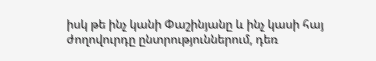իսկ թե ինչ կանի Փաշինյանը և ինչ կասի հայ ժողովուրդը ընտրություններում, դեռ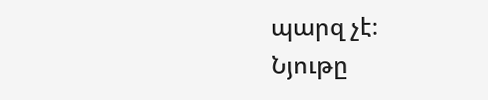պարզ չէ։
Նյութը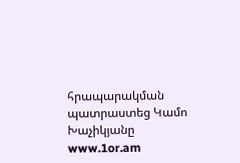հրապարակման պատրաստեց Կամո Խաչիկյանը
www.1or.am